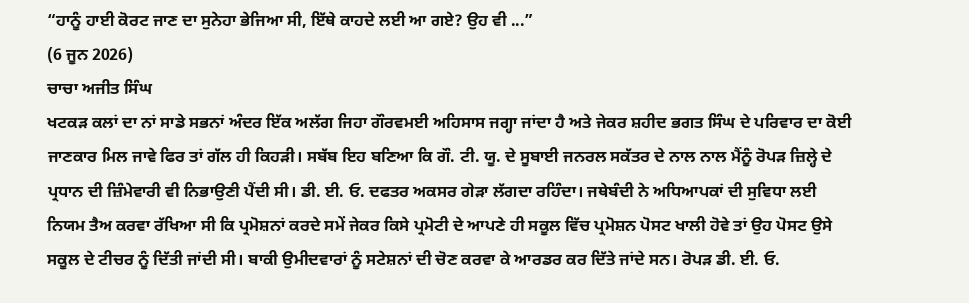“ਹਾਨੂੰ ਹਾਈ ਕੋਰਟ ਜਾਣ ਦਾ ਸੁਨੇਹਾ ਭੇਜਿਆ ਸੀ, ਇੱਥੇ ਕਾਹਦੇ ਲਈ ਆ ਗਏ? ਉਹ ਵੀ ...”
(6 ਜੂਨ 2026)
ਚਾਚਾ ਅਜੀਤ ਸਿੰਘ
ਖਟਕੜ ਕਲਾਂ ਦਾ ਨਾਂ ਸਾਡੇ ਸਭਨਾਂ ਅੰਦਰ ਇੱਕ ਅਲੱਗ ਜਿਹਾ ਗੌਰਵਮਈ ਅਹਿਸਾਸ ਜਗ੍ਹਾ ਜਾਂਦਾ ਹੈ ਅਤੇ ਜੇਕਰ ਸ਼ਹੀਦ ਭਗਤ ਸਿੰਘ ਦੇ ਪਰਿਵਾਰ ਦਾ ਕੋਈ ਜਾਣਕਾਰ ਮਿਲ ਜਾਵੇ ਫਿਰ ਤਾਂ ਗੱਲ ਹੀ ਕਿਹੜੀ। ਸਬੱਬ ਇਹ ਬਣਿਆ ਕਿ ਗੌ. ਟੀ. ਯੂ. ਦੇ ਸੂਬਾਈ ਜਨਰਲ ਸਕੱਤਰ ਦੇ ਨਾਲ ਨਾਲ ਮੈਂਨੂੰ ਰੋਪੜ ਜ਼ਿਲ੍ਹੇ ਦੇ ਪ੍ਰਧਾਨ ਦੀ ਜ਼ਿੰਮੇਵਾਰੀ ਵੀ ਨਿਭਾਉਣੀ ਪੈਂਦੀ ਸੀ। ਡੀ. ਈ. ਓ. ਦਫਤਰ ਅਕਸਰ ਗੇੜਾ ਲੱਗਦਾ ਰਹਿੰਦਾ। ਜਥੇਬੰਦੀ ਨੇ ਅਧਿਆਪਕਾਂ ਦੀ ਸੁਵਿਧਾ ਲਈ ਨਿਯਮ ਤੈਅ ਕਰਵਾ ਰੱਖਿਆ ਸੀ ਕਿ ਪ੍ਰਮੋਸ਼ਨਾਂ ਕਰਦੇ ਸਮੇਂ ਜੇਕਰ ਕਿਸੇ ਪ੍ਰਮੋਟੀ ਦੇ ਆਪਣੇ ਹੀ ਸਕੂਲ ਵਿੱਚ ਪ੍ਰਮੋਸ਼ਨ ਪੋਸਟ ਖਾਲੀ ਹੋਵੇ ਤਾਂ ਉਹ ਪੋਸਟ ਉਸੇ ਸਕੂਲ ਦੇ ਟੀਚਰ ਨੂੰ ਦਿੱਤੀ ਜਾਂਦੀ ਸੀ। ਬਾਕੀ ਉਮੀਦਵਾਰਾਂ ਨੂੰ ਸਟੇਸ਼ਨਾਂ ਦੀ ਚੋਣ ਕਰਵਾ ਕੇ ਆਰਡਰ ਕਰ ਦਿੱਤੇ ਜਾਂਦੇ ਸਨ। ਰੋਪੜ ਡੀ. ਈ. ਓ.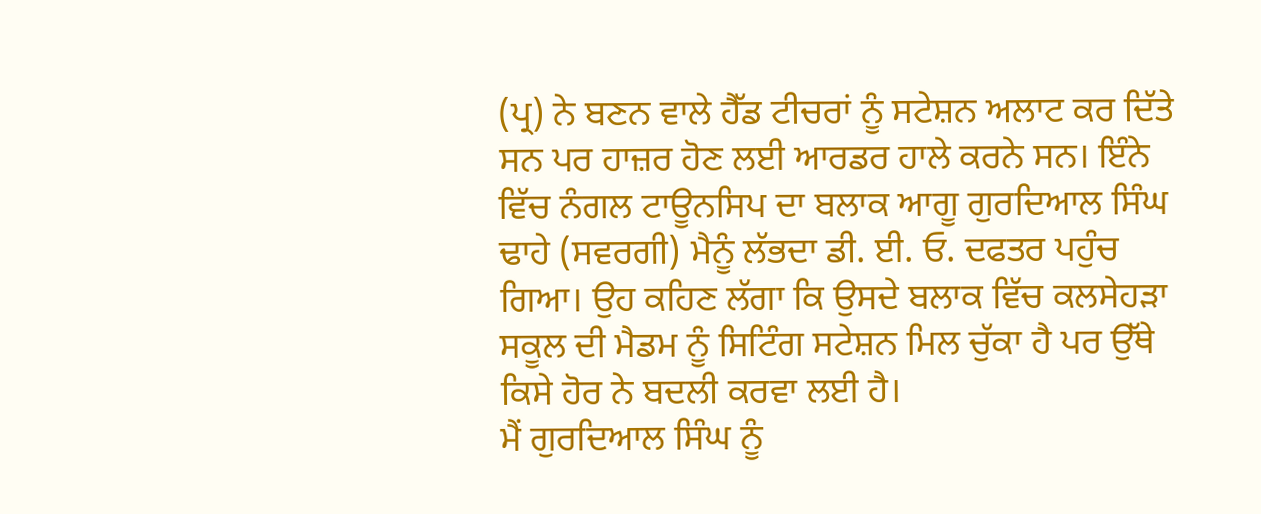(ਪ੍ਰ) ਨੇ ਬਣਨ ਵਾਲੇ ਹੈੱਡ ਟੀਚਰਾਂ ਨੂੰ ਸਟੇਸ਼ਨ ਅਲਾਟ ਕਰ ਦਿੱਤੇ ਸਨ ਪਰ ਹਾਜ਼ਰ ਹੋਣ ਲਈ ਆਰਡਰ ਹਾਲੇ ਕਰਨੇ ਸਨ। ਇੰਨੇ ਵਿੱਚ ਨੰਗਲ ਟਾਊਨਸਿਪ ਦਾ ਬਲਾਕ ਆਗੂ ਗੁਰਦਿਆਲ ਸਿੰਘ ਢਾਹੇ (ਸਵਰਗੀ) ਮੈਨੂੰ ਲੱਭਦਾ ਡੀ. ਈ. ਓ. ਦਫਤਰ ਪਹੁੰਚ ਗਿਆ। ਉਹ ਕਹਿਣ ਲੱਗਾ ਕਿ ਉਸਦੇ ਬਲਾਕ ਵਿੱਚ ਕਲਸੇਹੜਾ ਸਕੂਲ ਦੀ ਮੈਡਮ ਨੂੰ ਸਿਟਿੰਗ ਸਟੇਸ਼ਨ ਮਿਲ ਚੁੱਕਾ ਹੈ ਪਰ ਉੱਥੇ ਕਿਸੇ ਹੋਰ ਨੇ ਬਦਲੀ ਕਰਵਾ ਲਈ ਹੈ।
ਮੈਂ ਗੁਰਦਿਆਲ ਸਿੰਘ ਨੂੰ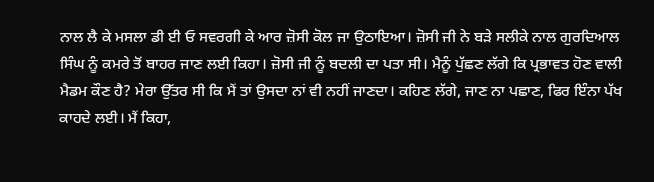ਨਾਲ ਲੈ ਕੇ ਮਸਲਾ ਡੀ ਈ ਓ ਸਵਰਗੀ ਕੇ ਆਰ ਜ਼ੋਸੀ ਕੋਲ ਜਾ ਉਠਾਇਆ। ਜ਼ੋਸੀ ਜੀ ਨੇ ਬੜੇ ਸਲੀਕੇ ਨਾਲ ਗੁਰਦਿਆਲ ਸਿੰਘ ਨੂੰ ਕਮਰੇ ਤੋਂ ਬਾਹਰ ਜਾਣ ਲਈ ਕਿਹਾ। ਜ਼ੋਸੀ ਜੀ ਨੂੰ ਬਦਲੀ ਦਾ ਪਤਾ ਸੀ। ਮੈਨੂੰ ਪੁੱਛਣ ਲੱਗੇ ਕਿ ਪ੍ਰਭਾਵਤ ਹੋਣ ਵਾਲੀ ਮੈਡਮ ਕੌਣ ਹੈ? ਮੇਰਾ ਉੱਤਰ ਸੀ ਕਿ ਮੈਂ ਤਾਂ ਉਸਦਾ ਨਾਂ ਵੀ ਨਹੀਂ ਜਾਣਦਾ। ਕਹਿਣ ਲੱਗੇ, ਜਾਣ ਨਾ ਪਛਾਣ, ਫਿਰ ਇੰਨਾ ਪੱਖ ਕਾਹਦੇ ਲਈ। ਮੈਂ ਕਿਹਾ,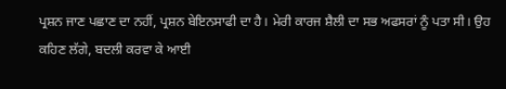ਪ੍ਰਸ਼ਨ ਜਾਣ ਪਛਾਣ ਦਾ ਨਹੀਂ, ਪ੍ਰਸ਼ਨ ਬੇਇਨਸਾਫੀ ਦਾ ਹੈ। ਮੇਰੀ ਕਾਰਜ ਸ਼ੈਲੀ ਦਾ ਸਭ ਅਫਸਰਾਂ ਨੂੰ ਪਤਾ ਸੀ। ਉਹ ਕਹਿਣ ਲੱਗੇ, ਬਦਲੀ ਕਰਵਾ ਕੇ ਆਈ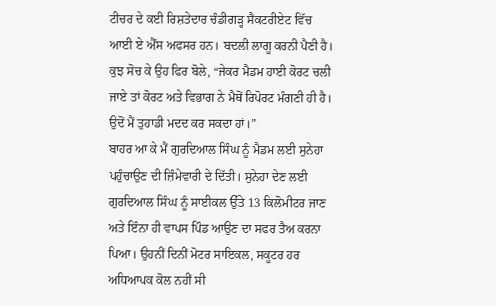ਟੀਚਰ ਦੇ ਕਈ ਰਿਸ਼ਤੇਦਾਰ ਚੰਡੀਗੜ੍ਹ ਸੈਕਟਰੀਏਟ ਵਿੱਚ ਆਈ ਏ ਐੱਸ ਅਫਸਰ ਹਨ। ਬਦਲੀ ਲਾਗੂ ਕਰਨੀ ਪੈਣੀ ਹੈ। ਕੁਝ ਸੋਚ ਕੇ ਉਹ ਫਿਰ ਬੋਲੇ, “ਜੇਕਰ ਮੈਡਮ ਹਾਈ ਕੋਰਟ ਚਲੀ ਜਾਏ ਤਾਂ ਕੋਰਟ ਅਤੇ ਵਿਭਾਗ ਨੇ ਮੈਥੋਂ ਰਿਪੋਰਟ ਮੰਗਣੀ ਹੀ ਹੈ। ਉਦੋਂ ਮੈਂ ਤੁਹਾਡੀ ਮਦਦ ਕਰ ਸਕਦਾ ਹਾਂ।”
ਬਾਹਰ ਆ ਕੇ ਮੈਂ ਗੁਰਦਿਆਲ ਸਿੰਘ ਨੂੰ ਮੈਡਮ ਲਈ ਸੁਨੇਹਾ ਪਹੁੰਚਾਉਣ ਦੀ ਜ਼ਿੰਮੇਵਾਰੀ ਦੇ ਦਿੱਤੀ। ਸੁਨੇਹਾ ਦੇਣ ਲਈ ਗੁਰਦਿਆਲ ਸਿੰਘ ਨੂੰ ਸਾਈਕਲ ਉੱਤੇ 13 ਕਿਲੋਮੀਟਰ ਜਾਣ ਅਤੇ ਇੰਨਾ ਹੀ ਵਾਪਸ ਪਿੰਡ ਆਉਣ ਦਾ ਸਫਰ ਤੈਅ ਕਰਨਾ ਪਿਆ। ਉਹਨੀਂ ਦਿਨੀਂ ਮੋਟਰ ਸਾਇਕਲ, ਸਕੂਟਰ ਹਰ ਅਧਿਆਪਕ ਕੋਲ ਨਹੀਂ ਸੀ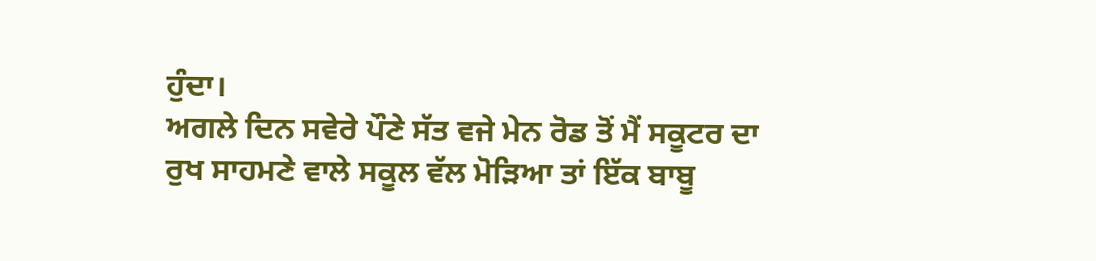ਹੁੰਦਾ।
ਅਗਲੇ ਦਿਨ ਸਵੇਰੇ ਪੌਣੇ ਸੱਤ ਵਜੇ ਮੇਨ ਰੋਡ ਤੋਂ ਮੈਂ ਸਕੂਟਰ ਦਾ ਰੁਖ ਸਾਹਮਣੇ ਵਾਲੇ ਸਕੂਲ ਵੱਲ ਮੋੜਿਆ ਤਾਂ ਇੱਕ ਬਾਬੂ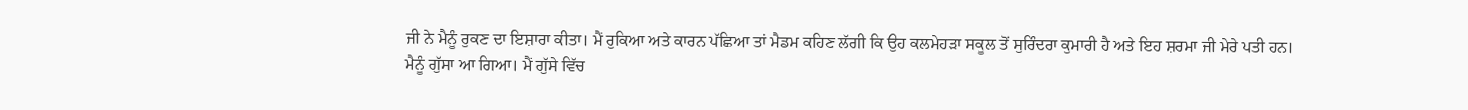ਜੀ ਨੇ ਮੈਨੂੰ ਰੁਕਣ ਦਾ ਇਸ਼ਾਰਾ ਕੀਤਾ। ਮੈਂ ਰੁਕਿਆ ਅਤੇ ਕਾਰਨ ਪੱਛਿਆ ਤਾਂ ਮੈਡਮ ਕਹਿਣ ਲੱਗੀ ਕਿ ਉਹ ਕਲਮੇਹੜਾ ਸਕੂਲ ਤੋਂ ਸੁਰਿੰਦਰਾ ਕੁਮਾਰੀ ਹੈ ਅਤੇ ਇਹ ਸ਼ਰਮਾ ਜੀ ਮੇਰੇ ਪਤੀ ਹਨ।
ਮੈਨੂੰ ਗੁੱਸਾ ਆ ਗਿਆ। ਮੈਂ ਗੁੱਸੇ ਵਿੱਚ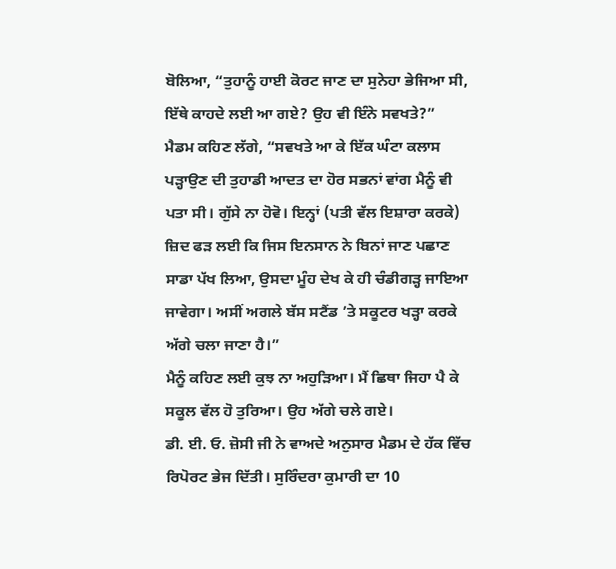ਬੋਲਿਆ, “ਤੁਹਾਨੂੰ ਹਾਈ ਕੋਰਟ ਜਾਣ ਦਾ ਸੁਨੇਹਾ ਭੇਜਿਆ ਸੀ, ਇੱਥੇ ਕਾਹਦੇ ਲਈ ਆ ਗਏ? ਉਹ ਵੀ ਇੰਨੇ ਸਵਖਤੇ?”
ਮੈਡਮ ਕਹਿਣ ਲੱਗੇ, “ਸਵਖਤੇ ਆ ਕੇ ਇੱਕ ਘੰਟਾ ਕਲਾਸ ਪੜ੍ਹਾਉਣ ਦੀ ਤੁਹਾਡੀ ਆਦਤ ਦਾ ਹੋਰ ਸਭਨਾਂ ਵਾਂਗ ਮੈਨੂੰ ਵੀ ਪਤਾ ਸੀ। ਗੁੱਸੇ ਨਾ ਹੋਵੋ। ਇਨ੍ਹਾਂ (ਪਤੀ ਵੱਲ ਇਸ਼ਾਰਾ ਕਰਕੇ) ਜ਼ਿਦ ਫੜ ਲਈ ਕਿ ਜਿਸ ਇਨਸਾਨ ਨੇ ਬਿਨਾਂ ਜਾਣ ਪਛਾਣ ਸਾਡਾ ਪੱਖ ਲਿਆ, ਉਸਦਾ ਮੂੰਹ ਦੇਖ ਕੇ ਹੀ ਚੰਡੀਗੜ੍ਹ ਜਾਇਆ ਜਾਵੇਗਾ। ਅਸੀਂ ਅਗਲੇ ਬੱਸ ਸਟੈਂਡ ’ਤੇ ਸਕੂਟਰ ਖੜ੍ਹਾ ਕਰਕੇ ਅੱਗੇ ਚਲਾ ਜਾਣਾ ਹੈ।”
ਮੈਨੂੰ ਕਹਿਣ ਲਈ ਕੁਝ ਨਾ ਅਹੁੜਿਆ। ਮੈਂ ਛਿਥਾ ਜਿਹਾ ਪੈ ਕੇ ਸਕੂਲ ਵੱਲ ਹੋ ਤੁਰਿਆ। ਉਹ ਅੱਗੇ ਚਲੇ ਗਏ।
ਡੀ. ਈ. ਓ. ਜ਼ੋਸੀ ਜੀ ਨੇ ਵਾਅਦੇ ਅਨੁਸਾਰ ਮੈਡਮ ਦੇ ਹੱਕ ਵਿੱਚ ਰਿਪੋਰਟ ਭੇਜ ਦਿੱਤੀ। ਸੁਰਿੰਦਰਾ ਕੁਮਾਰੀ ਦਾ 10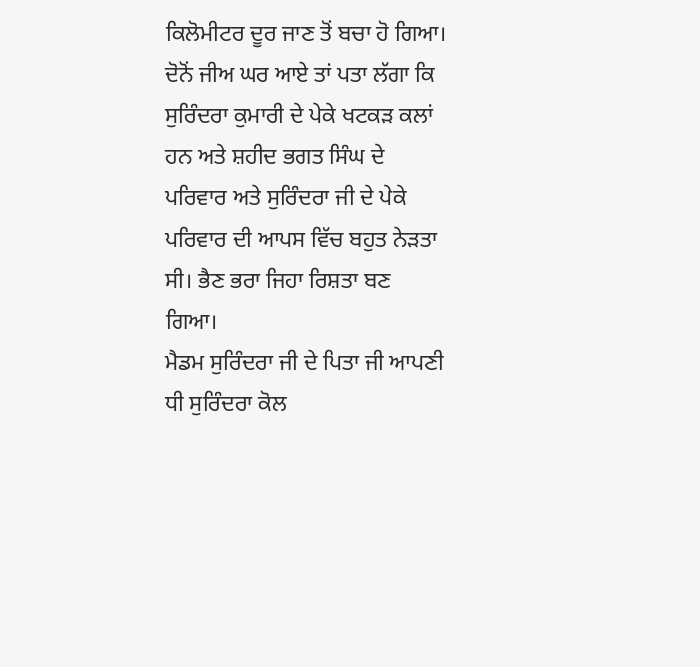ਕਿਲੋਮੀਟਰ ਦੂਰ ਜਾਣ ਤੋਂ ਬਚਾ ਹੋ ਗਿਆ। ਦੋਨੋਂ ਜੀਅ ਘਰ ਆਏ ਤਾਂ ਪਤਾ ਲੱਗਾ ਕਿ ਸੁਰਿੰਦਰਾ ਕੁਮਾਰੀ ਦੇ ਪੇਕੇ ਖਟਕੜ ਕਲਾਂ ਹਨ ਅਤੇ ਸ਼ਹੀਦ ਭਗਤ ਸਿੰਘ ਦੇ ਪਰਿਵਾਰ ਅਤੇ ਸੁਰਿੰਦਰਾ ਜੀ ਦੇ ਪੇਕੇ ਪਰਿਵਾਰ ਦੀ ਆਪਸ ਵਿੱਚ ਬਹੁਤ ਨੇੜਤਾ ਸੀ। ਭੈਣ ਭਰਾ ਜਿਹਾ ਰਿਸ਼ਤਾ ਬਣ ਗਿਆ।
ਮੈਡਮ ਸੁਰਿੰਦਰਾ ਜੀ ਦੇ ਪਿਤਾ ਜੀ ਆਪਣੀ ਧੀ ਸੁਰਿੰਦਰਾ ਕੋਲ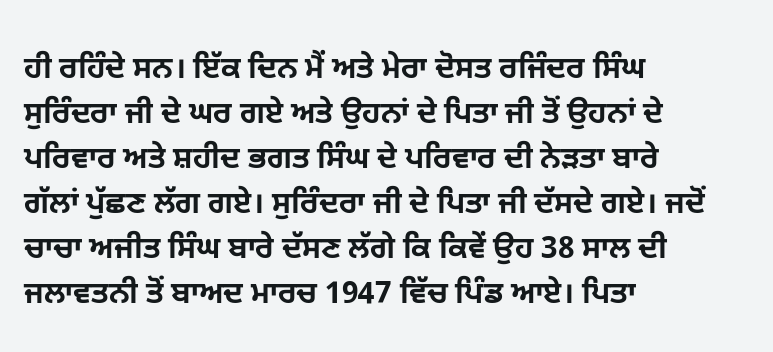ਹੀ ਰਹਿੰਦੇ ਸਨ। ਇੱਕ ਦਿਨ ਮੈਂ ਅਤੇ ਮੇਰਾ ਦੋਸਤ ਰਜਿੰਦਰ ਸਿੰਘ ਸੁਰਿੰਦਰਾ ਜੀ ਦੇ ਘਰ ਗਏ ਅਤੇ ਉਹਨਾਂ ਦੇ ਪਿਤਾ ਜੀ ਤੋਂ ਉਹਨਾਂ ਦੇ ਪਰਿਵਾਰ ਅਤੇ ਸ਼ਹੀਦ ਭਗਤ ਸਿੰਘ ਦੇ ਪਰਿਵਾਰ ਦੀ ਨੇੜਤਾ ਬਾਰੇ ਗੱਲਾਂ ਪੁੱਛਣ ਲੱਗ ਗਏ। ਸੁਰਿੰਦਰਾ ਜੀ ਦੇ ਪਿਤਾ ਜੀ ਦੱਸਦੇ ਗਏ। ਜਦੋਂ ਚਾਚਾ ਅਜੀਤ ਸਿੰਘ ਬਾਰੇ ਦੱਸਣ ਲੱਗੇ ਕਿ ਕਿਵੇਂ ਉਹ 38 ਸਾਲ ਦੀ ਜਲਾਵਤਨੀ ਤੋਂ ਬਾਅਦ ਮਾਰਚ 1947 ਵਿੱਚ ਪਿੰਡ ਆਏ। ਪਿਤਾ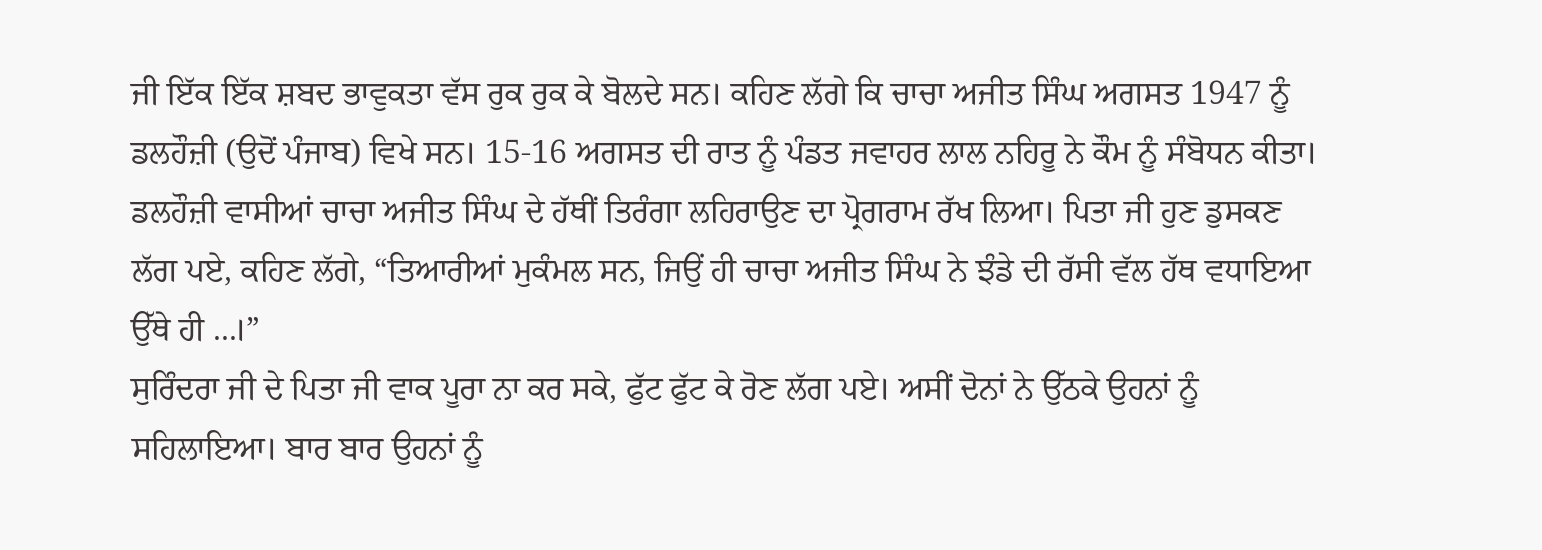ਜੀ ਇੱਕ ਇੱਕ ਸ਼ਬਦ ਭਾਵੁਕਤਾ ਵੱਸ ਰੁਕ ਰੁਕ ਕੇ ਬੋਲਦੇ ਸਨ। ਕਹਿਣ ਲੱਗੇ ਕਿ ਚਾਚਾ ਅਜੀਤ ਸਿੰਘ ਅਗਸਤ 1947 ਨੂੰ ਡਲਹੌਜ਼ੀ (ਉਦੋਂ ਪੰਜਾਬ) ਵਿਖੇ ਸਨ। 15-16 ਅਗਸਤ ਦੀ ਰਾਤ ਨੂੰ ਪੰਡਤ ਜਵਾਹਰ ਲਾਲ ਨਹਿਰੂ ਨੇ ਕੌਮ ਨੂੰ ਸੰਬੋਧਨ ਕੀਤਾ। ਡਲਹੌਜ਼ੀ ਵਾਸੀਆਂ ਚਾਚਾ ਅਜੀਤ ਸਿੰਘ ਦੇ ਹੱਥੀਂ ਤਿਰੰਗਾ ਲਹਿਰਾਉਣ ਦਾ ਪ੍ਰੋਗਰਾਮ ਰੱਖ ਲਿਆ। ਪਿਤਾ ਜੀ ਹੁਣ ਡੁਸਕਣ ਲੱਗ ਪਏ, ਕਹਿਣ ਲੱਗੇ, “ਤਿਆਰੀਆਂ ਮੁਕੰਮਲ ਸਨ, ਜਿਉਂ ਹੀ ਚਾਚਾ ਅਜੀਤ ਸਿੰਘ ਨੇ ਝੰਡੇ ਦੀ ਰੱਸੀ ਵੱਲ ਹੱਥ ਵਧਾਇਆ ਉੱਥੇ ਹੀ ...।”
ਸੁਰਿੰਦਰਾ ਜੀ ਦੇ ਪਿਤਾ ਜੀ ਵਾਕ ਪੂਰਾ ਨਾ ਕਰ ਸਕੇ, ਫੁੱਟ ਫੁੱਟ ਕੇ ਰੋਣ ਲੱਗ ਪਏ। ਅਸੀਂ ਦੋਨਾਂ ਨੇ ਉੱਠਕੇ ਉਹਨਾਂ ਨੂੰ ਸਹਿਲਾਇਆ। ਬਾਰ ਬਾਰ ਉਹਨਾਂ ਨੂੰ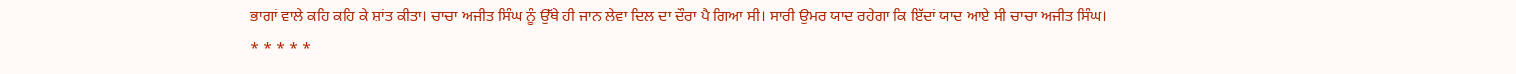ਭਾਗਾਂ ਵਾਲੇ ਕਹਿ ਕਹਿ ਕੇ ਸ਼ਾਂਤ ਕੀਤਾ। ਚਾਚਾ ਅਜੀਤ ਸਿੰਘ ਨੂੰ ਉੱਥੇ ਹੀ ਜਾਨ ਲੇਵਾ ਦਿਲ ਦਾ ਦੌਰਾ ਪੈ ਗਿਆ ਸੀ। ਸਾਰੀ ਉਮਰ ਯਾਦ ਰਹੇਗਾ ਕਿ ਇੱਦਾਂ ਯਾਦ ਆਏ ਸੀ ਚਾਚਾ ਅਜੀਤ ਸਿੰਘ।
* * * * *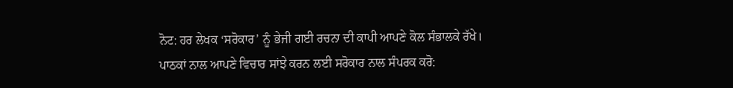ਨੋਟ: ਹਰ ਲੇਖਕ ‘ਸਰੋਕਾਰ’ ਨੂੰ ਭੇਜੀ ਗਈ ਰਚਨਾ ਦੀ ਕਾਪੀ ਆਪਣੇ ਕੋਲ ਸੰਭਾਲਕੇ ਰੱਖੇ।
ਪਾਠਕਾਂ ਨਾਲ ਆਪਣੇ ਵਿਚਾਰ ਸਾਂਝੇ ਕਰਨ ਲਈ ਸਰੋਕਾਰ ਨਾਲ ਸੰਪਰਕ ਕਰੋ: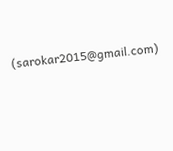(sarokar2015@gmail.com)